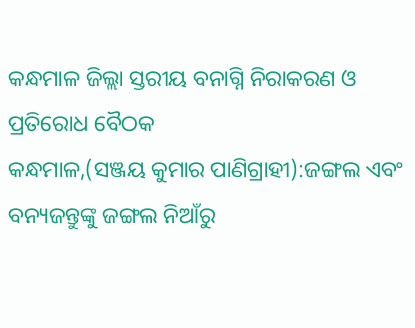କନ୍ଧମାଳ ଜିଲ୍ଲା ସ୍ତରୀୟ ବନାଗ୍ନି ନିରାକରଣ ଓ ପ୍ରତିରୋଧ ବୈଠକ
କନ୍ଧମାଳ,(ସଞ୍ଜୟ କୁମାର ପାଣିଗ୍ରାହୀ):ଜଙ୍ଗଲ ଏବଂ ବନ୍ୟଜନ୍ତୁଙ୍କୁ ଜଙ୍ଗଲ ନିଆଁରୁ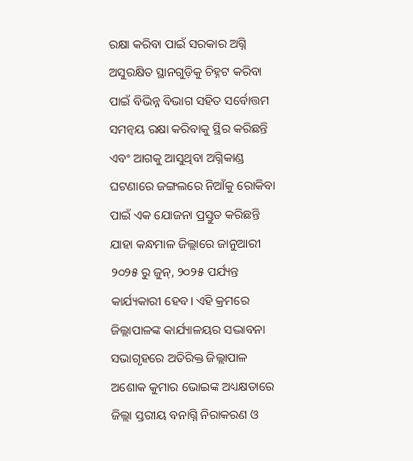ରକ୍ଷା କରିବା ପାଇଁ ସରକାର ଅଗ୍ନି ଅସୁରକ୍ଷିତ ସ୍ଥାନଗୁଡ଼ିକୁ ଚିହ୍ନଟ କରିବା ପାଇଁ ବିଭିନ୍ନ ବିଭାଗ ସହିତ ସର୍ବୋତ୍ତମ ସମନ୍ୱୟ ରକ୍ଷା କରିବାକୁ ସ୍ଥିର କରିଛନ୍ତି ଏବଂ ଆଗକୁ ଆସୁଥିବା ଅଗ୍ନିକାଣ୍ଡ ଘଟଣାରେ ଜଙ୍ଗଲରେ ନିଆଁକୁ ରୋକିବା ପାଇଁ ଏକ ଯୋଜନା ପ୍ରସ୍ତୁତ କରିଛନ୍ତି ଯାହା କନ୍ଧମାଳ ଜିଲ୍ଲାରେ ଜାନୁଆରୀ ୨୦୨୫ ରୁ ଜୁନ୍, ୨୦୨୫ ପର୍ଯ୍ୟନ୍ତ କାର୍ଯ୍ୟକାରୀ ହେବ। ଏହି କ୍ରମରେ ଜିଲ୍ଲାପାଳଙ୍କ କାର୍ଯ୍ୟାଳୟର ସଦ୍ଭାବନା ସଭାଗୃହରେ ଅତିରିକ୍ତ ଜିଲ୍ଲାପାଳ ଅଶୋକ କୁମାର ଭୋଇଙ୍କ ଅଧ୍ୟକ୍ଷତାରେ ଜିଲ୍ଲା ସ୍ତରୀୟ ବନାଗ୍ନି ନିରାକରଣ ଓ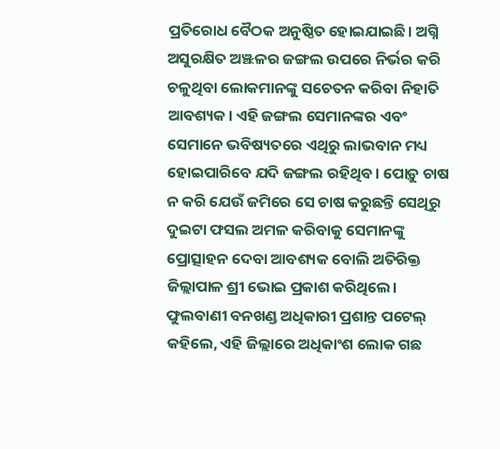ପ୍ରତିରୋଧ ବୈଠକ ଅନୁଷ୍ଠିତ ହୋଇଯାଇଛି। ଅଗ୍ନି ଅସୁରକ୍ଷିତ ଅଞ୍ଝଳର ଜଙ୍ଗଲ ଉପରେ ନିର୍ଭର କରି ଚଳୁଥିବା ଲୋକମାନଙ୍କୁ ସଚେତନ କରିବା ନିହାତି ଆବଶ୍ୟକ। ଏହି ଜଙ୍ଗଲ ସେମାନଙ୍କର ଏବଂ ସେମାନେ ଭବିଷ୍ୟତରେ ଏଥିରୁ ଲାଭବାନ ମଧ୍ୟ ହୋଇପାରିବେ ଯଦି ଜଙ୍ଗଲ ରହିଥିବ। ପୋଡ଼ୁ ଚାଷ ନ କରି ଯେଉଁ ଜମିରେ ସେ ଚାଷ କରୁଛନ୍ତି ସେଥିରୁ ଦୁଇଟା ଫସଲ ଅମଳ କରିବାକୁ ସେମାନଙ୍କୁ ପ୍ରୋତ୍ସାହନ ଦେବା ଆବଶ୍ୟକ ବୋଲି ଅତିରିକ୍ତ ଜିଲ୍ଲାପାଳ ଶ୍ରୀ ଭୋଇ ପ୍ରକାଶ କରିଥିଲେ। ଫୁଲବାଣୀ ବନଖଣ୍ଡ ଅଧିକାରୀ ପ୍ରଶାନ୍ତ ପଟେଲ୍ କହିଲେ, ଏହି ଜିଲ୍ଲାରେ ଅଧିକାଂଶ ଲୋକ ଗଛ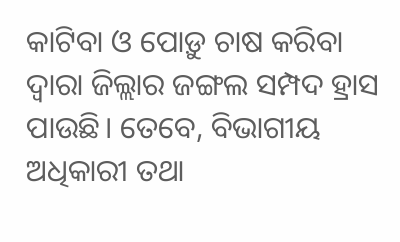କାଟିବା ଓ ପୋଡ଼ୁ ଚାଷ କରିବା ଦ୍ୱାରା ଜିଲ୍ଲାର ଜଙ୍ଗଲ ସମ୍ପଦ ହ୍ରାସ ପାଉଛି। ତେବେ, ବିଭାଗୀୟ ଅଧିକାରୀ ତଥା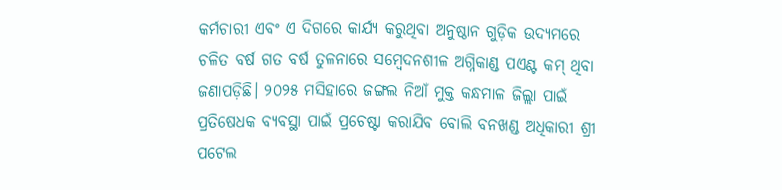କର୍ମଚାରୀ ଏବଂ ଏ ଦିଗରେ କାର୍ଯ୍ୟ କରୁଥିବା ଅନୁଷ୍ଠାନ ଗୁଡ଼ିକ ଉଦ୍ୟମରେ ଚଳିତ ବର୍ଷ ଗତ ବର୍ଷ ତୁଳନାରେ ସମ୍ବେଦନଶୀଳ ଅଗ୍ନିକାଣ୍ଡ ପଏଣ୍ଟ କମ୍ ଥିବା ଜଣାପଡ଼ିଛି। ୨୦୨୫ ମସିହାରେ ଜଙ୍ଗଲ ନିଆଁ ମୁକ୍ତ କନ୍ଧମାଳ ଜିଲ୍ଲା ପାଇଁ ପ୍ରତିଷେଧକ ବ୍ୟବସ୍ଥା ପାଇଁ ପ୍ରଚେଷ୍ଟା କରାଯିବ ବୋଲି ବନଖଣ୍ଡ ଅଧିକାରୀ ଶ୍ରୀ ପଟେଲ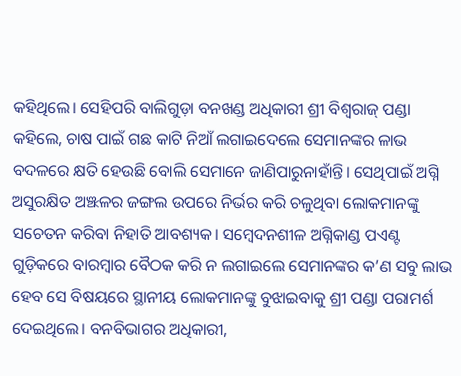କହିଥିଲେ। ସେହିପରି ବାଲିଗୁଡ଼ା ବନଖଣ୍ଡ ଅଧିକାରୀ ଶ୍ରୀ ବିଶ୍ୱରାଜ୍ ପଣ୍ଡା କହିଲେ, ଚାଷ ପାଇଁ ଗଛ କାଟି ନିଆଁ ଲଗାଇଦେଲେ ସେମାନଙ୍କର ଳାଭ ବଦଳରେ କ୍ଷତି ହେଉଛି ବୋଲି ସେମାନେ ଜାଣିପାରୁନାହାଁନ୍ତି। ସେଥିପାଇଁ ଅଗ୍ନି ଅସୁରକ୍ଷିତ ଅଞ୍ଝଳର ଜଙ୍ଗଲ ଉପରେ ନିର୍ଭର କରି ଚଳୁଥିବା ଲୋକମାନଙ୍କୁ ସଚେତନ କରିବା ନିହାତି ଆବଶ୍ୟକ। ସମ୍ବେଦନଶୀଳ ଅଗ୍ନିକାଣ୍ଡ ପଏଣ୍ଟ ଗୁଡ଼ିକରେ ବାରମ୍ବାର ବୈଠକ କରି ନ ଲଗାଇଲେ ସେମାନଙ୍କର କ’ଣ ସବୁ ଲାଭ ହେବ ସେ ବିଷୟରେ ସ୍ଥାନୀୟ ଲୋକମାନଙ୍କୁ ବୁଝାଇବାକୁ ଶ୍ରୀ ପଣ୍ଡା ପରାମର୍ଶ ଦେଇଥିଲେ। ବନବିଭାଗର ଅଧିକାରୀ,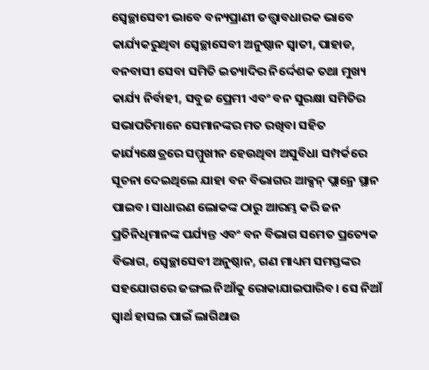ସ୍ୱେଚ୍ଛାସେବୀ ଭାବେ ବନ୍ୟପ୍ରାଣୀ ତତ୍ତ୍ୱାବଧାରକ ଭାବେ କାର୍ଯ୍ୟକରୁଥିବା ସ୍ୱେଚ୍ଛାସେବୀ ଅନୁଷ୍ଠାନ ସ୍ୱାତୀ, ପାହାଡ, ବନବାସୀ ସେବା ସମିତି ଇତ୍ୟାଦିର ନିର୍ଦ୍ଦେଶକ ତଥା ମୁଖ୍ୟ କାର୍ଯ୍ୟ ନିର୍ବାହୀ, ସବୁଜ ପ୍ରେମୀ ଏବଂ ବନ ସୁରକ୍ଷା ସମିତିର ସଭାପତିମାନେ ସେମାନଙ୍କର ମତ ରଖିବା ସହିତ କାର୍ଯ୍ୟକ୍ଷେତ୍ରରେ ସମ୍ମୁଖୀନ ହେଉଥିବା ଅସୁବିଧା ସମ୍ପର୍କରେ ସୂଚନା ଦେଇଥିଲେ ଯାହା ବନ ବିଭାଗର ଆକ୍ସନ୍ ପ୍ଲାନ୍ରେ ସ୍ଥାନ ପାଇବ। ସାଧାରଣ ଲୋକଙ୍କ ଠାରୁ ଆରମ୍ଭ କରି ଜନ ପ୍ରତିନିଧିମାନଙ୍କ ପର୍ଯ୍ୟନ୍ତ ଏବଂ ବନ ବିଭାଗ ସମେତ ପ୍ରତ୍ୟେକ ବିଭାଗ, ସ୍ୱେଚ୍ଛାସେବୀ ଅନୁଷ୍ଠାନ, ଗଣ ମାଧ୍ୟମ ସମସ୍ତଙ୍କର ସହଯୋଗରେ ଜଙ୍ଗଲ ନିଆଁକୁ ରୋକାଯାଇପାରିବ। ସେ ନିଆଁ ସ୍ୱାର୍ଥ ହାସଲ ପାଇଁ ଲାଗିଥାଉ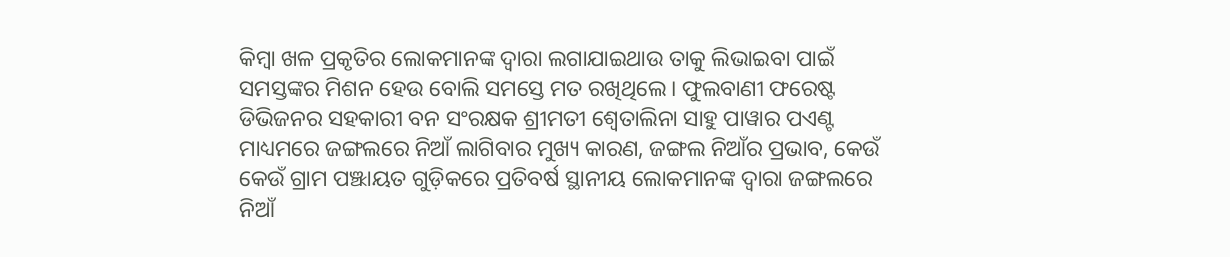କିମ୍ବା ଖଳ ପ୍ରକୃତିର ଲୋକମାନଙ୍କ ଦ୍ୱାରା ଲଗାଯାଇଥାଉ ତାକୁ ଲିଭାଇବା ପାଇଁ ସମସ୍ତଙ୍କର ମିଶନ ହେଉ ବୋଲି ସମସ୍ତେ ମତ ରଖିଥିଲେ। ଫୁଲବାଣୀ ଫରେଷ୍ଟ ଡିଭିଜନର ସହକାରୀ ବନ ସଂରକ୍ଷକ ଶ୍ରୀମତୀ ଶ୍ୱେତାଲିନା ସାହୁ ପାୱାର ପଏଣ୍ଟ ମାଧ୍ୟମରେ ଜଙ୍ଗଲରେ ନିଆଁ ଲାଗିବାର ମୁଖ୍ୟ କାରଣ, ଜଙ୍ଗଲ ନିଆଁର ପ୍ରଭାବ, କେଉଁ କେଉଁ ଗ୍ରାମ ପଞ୍ଝାୟତ ଗୁଡ଼ିକରେ ପ୍ରତିବର୍ଷ ସ୍ଥାନୀୟ ଲୋକମାନଙ୍କ ଦ୍ୱାରା ଜଙ୍ଗଲରେ ନିଆଁ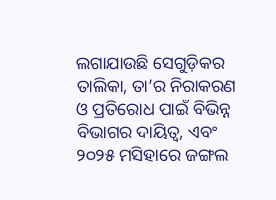ଲଗାଯାଉଛି ସେଗୁଡ଼ିକର ତାଲିକା, ତା’ର ନିରାକରଣ ଓ ପ୍ରତିରୋଧ ପାଇଁ ବିଭିନ୍ନ ବିଭାଗର ଦାୟିତ୍ୱ, ଏବଂ ୨୦୨୫ ମସିହାରେ ଜଙ୍ଗଲ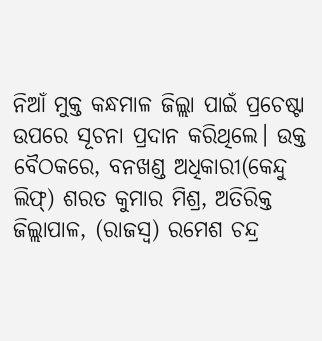ନିଆଁ ମୁକ୍ତ କନ୍ଧମାଳ ଜିଲ୍ଲା ପାଇଁ ପ୍ରଚେଷ୍ଟା ଉପରେ ସୂଚନା ପ୍ରଦାନ କରିଥିଲେ। ଉକ୍ତ ବୈଠକରେ, ବନଖଣ୍ଡ ଅଧିକାରୀ(କେନ୍ଦୁ ଲିଫ୍) ଶରତ କୁମାର ମିଶ୍ର, ଅତିରିକ୍ତ ଜିଲ୍ଲାପାଳ, (ରାଜସ୍ୱ) ରମେଶ ଚନ୍ଦ୍ର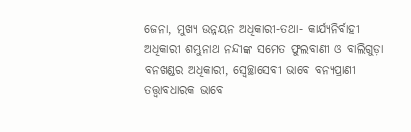ଜେନା, ମୁଖ୍ୟ ଉନ୍ନୟନ ଅଧିକାରୀ-ତଥା- କାର୍ଯ୍ୟନିର୍ବାହୀ ଅଧିକାରୀ ଶମ୍ଭୁନାଥ ନନ୍ଦୀଙ୍କ ସମେତ ଫୁଲବାଣୀ ଓ ବାଲିଗୁଡ଼ା ବନଖଣ୍ଡର ଅଧିକାରୀ, ସ୍ୱେଚ୍ଛାସେବୀ ଭାବେ ବନ୍ୟପ୍ରାଣୀ ତତ୍ତ୍ୱାବଧାରକ ଭାବେ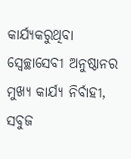କାର୍ଯ୍ୟକରୁଥିବା ସ୍ୱେଚ୍ଛାସେବୀ ଅନୁଷ୍ଠାନର ମୁଖ୍ୟ କାର୍ଯ୍ୟ ନିର୍ବାହୀ, ସବୁଜ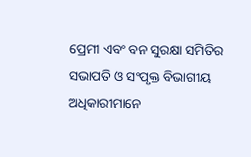ପ୍ରେମୀ ଏବଂ ବନ ସୁରକ୍ଷା ସମିତିର ସଭାପତି ଓ ସଂପୃକ୍ତ ବିଭାଗୀୟ ଅଧିକାରୀମାନେ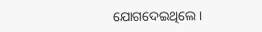ଯୋଗଦେଇଥିଲେ।